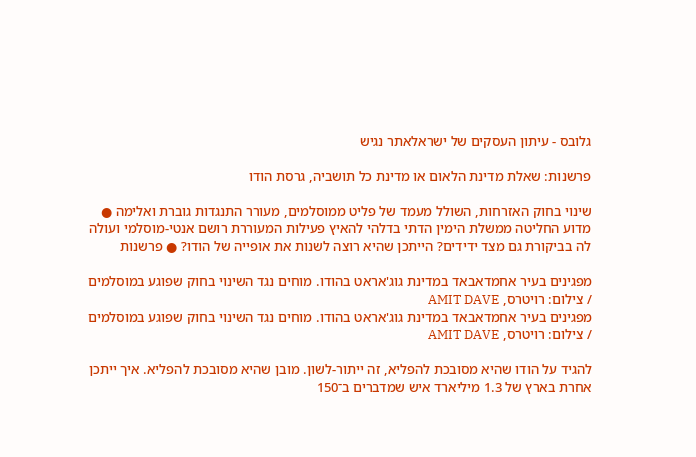גלובס - עיתון העסקים של ישראלאתר נגיש

פרשנות: שאלת מדינת הלאום או מדינת כל תושביה, גרסת הודו

שינוי בחוק האזרחות, השולל מעמד של פליט ממוסלמים, מעורר התנגדות גוברת ואלימה ● מדוע החליטה ממשלת הימין הדתי בדלהי להאיץ פעילות המעוררת רושם אנטי-מוסלמי ועולה לה בביקורת גם מצד ידידים? הייתכן שהיא רוצה לשנות את אופייה של הודו? ● פרשנות

מפגינים בעיר אחמדאבאד במדינת גוג'אראט בהודו. מוחים נגד השינוי בחוק שפוגע במוסלמים / צילום: רויטרס, AMIT DAVE
מפגינים בעיר אחמדאבאד במדינת גוג'אראט בהודו. מוחים נגד השינוי בחוק שפוגע במוסלמים / צילום: רויטרס, AMIT DAVE

להגיד על הודו שהיא מסובכת להפליא, זה ייתור-לשון. מובן שהיא מסובכת להפליא. איך ייתכן אחרת בארץ של 1.3 מיליארד איש שמדברים ב־150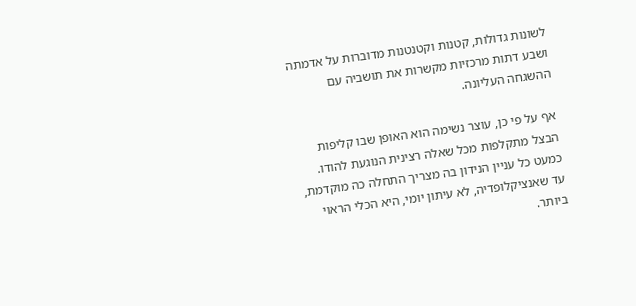לשונות גדולות, קטנות וקטנטנות מדוברות על אדמתה ושבע דתות מרכזיות מקשרות את תושביה עם ההשגחה העליונה.

אף על פי כן, עוצר נשימה הוא האופן שבו קליפות הבצל מתקלפות מכל שאלה רצינית הנוגעת להודו. כמעט כל עניין הנידון בה מצריך התחלה כה מוקדמת, עד שאנציקלופדיה, לא עיתון יומי, היא הכלי הראוי ביותר.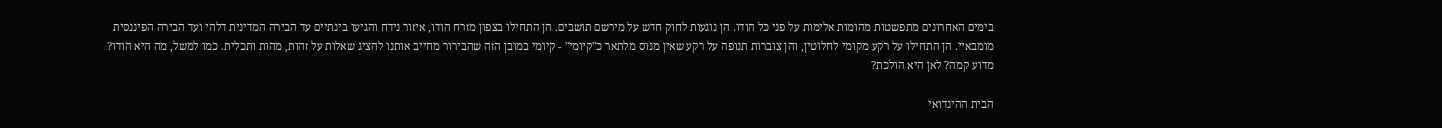בימים האחרונים מתפשטות מהומות אלימות על פני כל הודו. הן נוגעות לחוק חדש על מירשם תושבים. הן התחילו בצפון מזרח הודו, איזור נידח והגיעו בינתיים עד הבירה המדינית דלהי ועד הבירה הפיננסית מומבאיי. הן התחילו על רקע מקומי לחלוטין, והן צוברות תנופה על רקע שאין מנוס מלתאר כ"קיומי" - קיומי במובן הזה שהבירור מחייב אותנו להציג שאלות על זהות, מהות ותכלית. כמו למשל, מה היא הודו? מדוע קמה? לאן היא הולכת?

הבית ההינדואי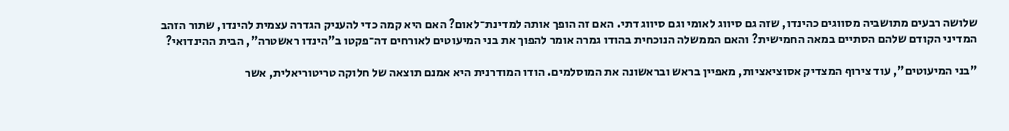שלושה רבעים מתושביה מסווגים כהינדו, שזה גם סיווג לאומי וגם סיווג דתי. האם זה הופך אותה למדינת־לאום? האם היא קמה כדי להעניק הגדרה עצמית להינדו, שתור הזהב המדיני הקודם שלהם הסתיים במאה החמישית? והאם הממשלה הנוכחית בהודו גמרה אומר להפוך את בני המיעוטים לאורחים דה־פקטו ב"הינדו ראשטרה", הבית ההינדואי?

"בני המיעוטים", עוד צירוף המצדיק אסוציאציות, מאפיין בראש ובראשונה את המוסלמים. הודו המודרנית היא אמנם תוצאה של חלוקה טריטוריאלית, אשר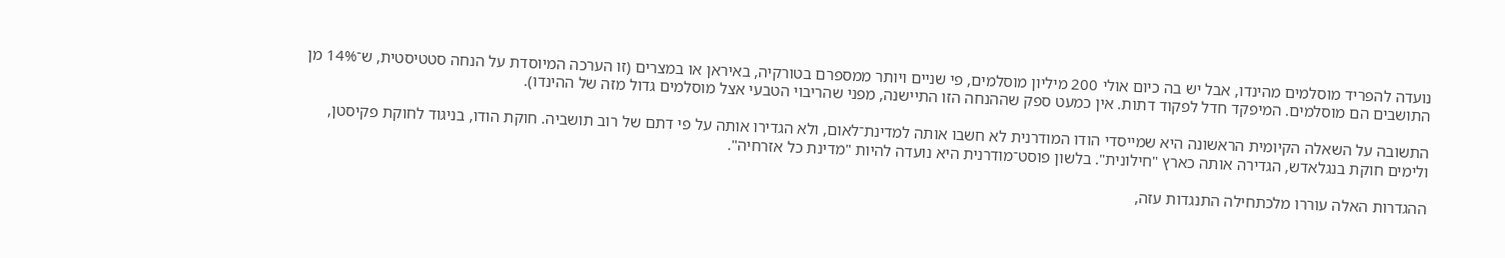נועדה להפריד מוסלמים מהינדו, אבל יש בה כיום אולי 200 מיליון מוסלמים, פי שניים ויותר ממספרם בטורקיה, באיראן או במצרים (זו הערכה המיוסדת על הנחה סטטיסטית, ש־14% מן התושבים הם מוסלמים. המיפקד חדל לפקוד דתות. אין כמעט ספק שההנחה הזו התיישנה, מפני שהריבוי הטבעי אצל מוסלמים גדול מזה של ההינדו).

התשובה על השאלה הקיומית הראשונה היא שמייסדי הודו המודרנית לא חשבו אותה למדינת־לאום, ולא הגדירו אותה על פי דתם של רוב תושביה. חוקת הודו, בניגוד לחוקת פקיסטן, ולימים חוקת בנגלאדש, הגדירה אותה כארץ "חילונית". בלשון פוסט־מודרנית היא נועדה להיות "מדינת כל אזרחיה".

ההגדרות האלה עוררו מלכתחילה התנגדות עזה,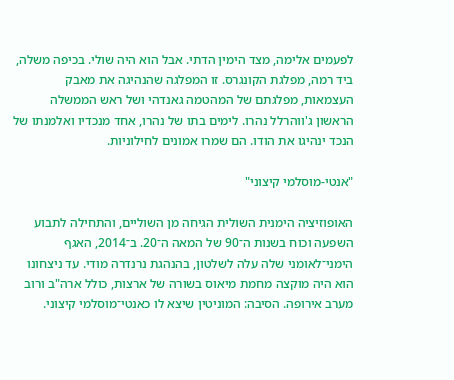לפעמים אלימה, מצד הימין הדתי. אבל הוא היה שולי. בכיפה משלה, ביד רמה, מפלגת הקונגרס. זו המפלגה שהנהיגה את מאבק העצמאות, מפלגתם של המהטמה גאנדהי ושל ראש הממשלה הראשון ג'ווהרלל נהרו. לימים בתו של נהרו, אחד מנכדיו ואלמנתו של הנכד ינהיגו את הודו. הם שמרו אמונים לחילוניות.

"אנטי-מוסלמי קיצוני"

האופוזיציה הימנית השולית הגיחה מן השוליים, והתחילה לתבוע השפעה וכוח בשנות ה־90 של המאה ה־20. ב־2014, האגף הימני־לאומני שלה עלה לשלטון, בהנהגת נרנדרה מודי. עד ניצחונו הוא היה מוקצה מחמת מיאוס בשורה של ארצות, כולל ארה"ב ורוב מערב אירופה. הסיבה: המוניטין שיצא לו כאנטי־מוסלמי קיצוני.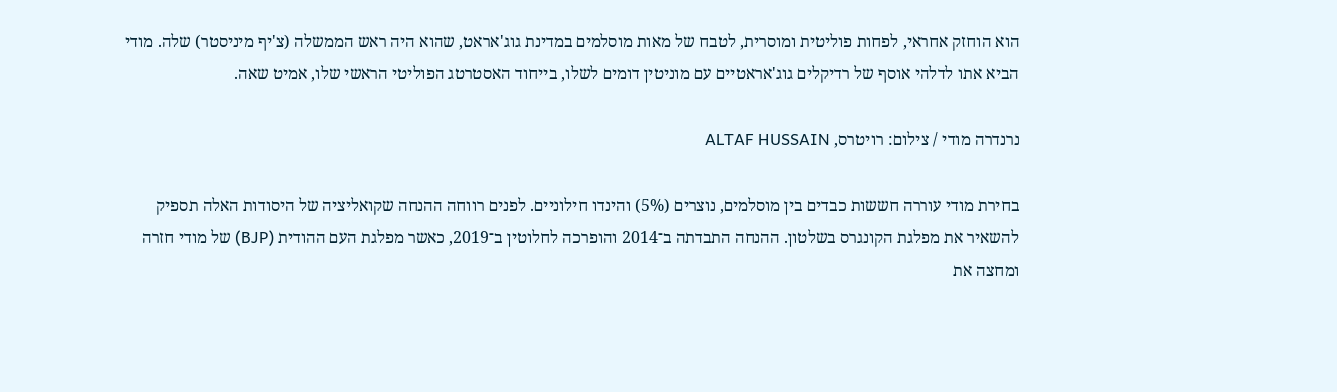הוא הוחזק אחראי, לפחות פוליטית ומוסרית, לטבח של מאות מוסלמים במדינת גוג'אראט, שהוא היה ראש הממשלה (צ'יף מיניסטר) שלה. מודי הביא אתו לדלהי אוסף של רדיקלים גוג'אראטיים עם מוניטין דומים לשלו, בייחוד האסטרטג הפוליטי הראשי שלו, אמיט שאה.

נרנדרה מודי / צילום: רויטרס, ALTAF HUSSAIN

בחירת מודי עוררה חששות כבדים בין מוסלמים, נוצרים (5%) והינדו חילוניים. לפנים רווחה ההנחה שקואליציה של היסודות האלה תספיק להשאיר את מפלגת הקונגרס בשלטון. ההנחה התבדתה ב־2014 והופרכה לחלוטין ב־2019, כאשר מפלגת העם ההודית (BJP) של מודי חזרה ומחצה את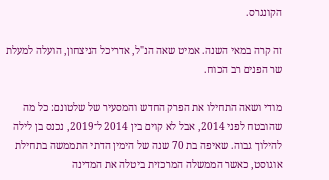הקונגרס.

זה קרה במאי השנה. אמיט שאה הנ"ל, אדריכל הניצחון, הועלה למעלת שר הפנים רב הכוח.

מודי ושאה התחילו את הפרק החדש והמסעיר של שלטונם: כל מה שהובטח לפני 2014, אבל לא קוים בין 2014 ל־2019, נכנס בן לילה להילוך גבוה. שאיפה בת 70 שנה של הימין הדתי התממשה בתחילת אוגוסט, כאשר הממשלה המרכזית ביטלה את המדינה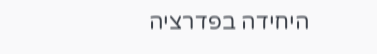היחידה בפדרציה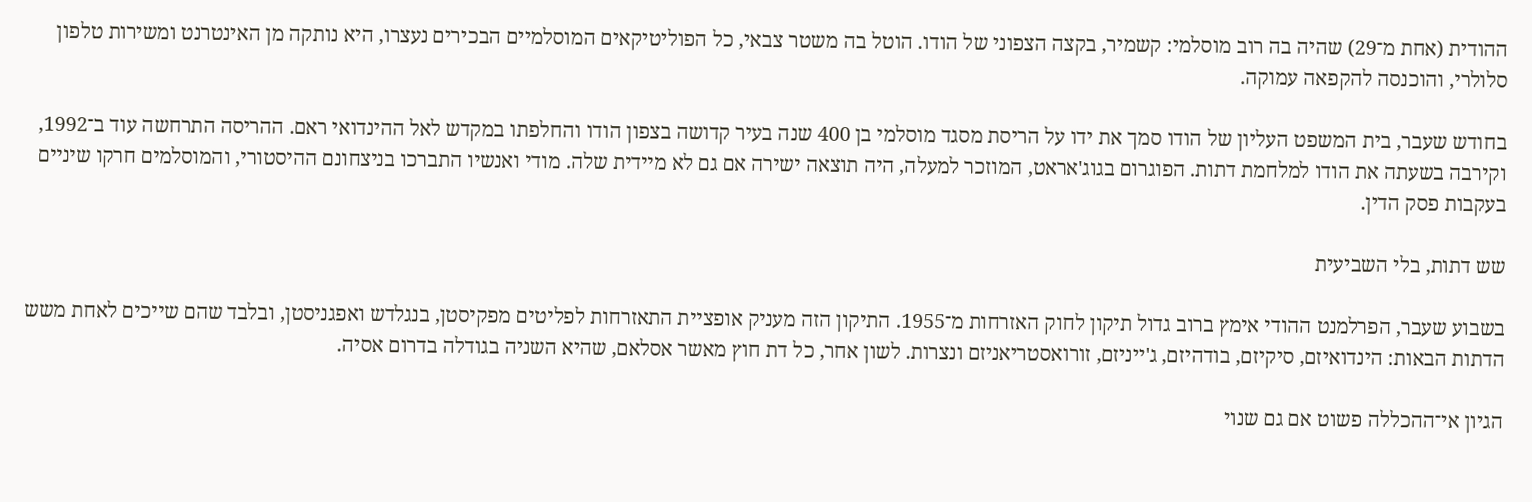ההודית (אחת מ־29) שהיה בה רוב מוסלמי: קשמיר, בקצה הצפוני של הודו. הוטל בה משטר צבאי, כל הפוליטיקאים המוסלמיים הבכירים נעצרו, היא נותקה מן האינטרנט ומשירות טלפון סלולרי, והוכנסה להקפאה עמוקה.

בחודש שעבר, בית המשפט העליון של הודו סמך את ידו על הריסת מסגד מוסלמי בן 400 שנה בעיר קדושה בצפון הודו והחלפתו במקדש לאל ההינדואי ראם. ההריסה התרחשה עוד ב־1992, וקירבה בשעתה את הודו למלחמת דתות. הפוגרום בגוג'אראט, המוזכר למעלה, היה תוצאה ישירה אם גם לא מיידית שלה. מודי ואנשיו התברכו בניצחונם ההיסטורי, והמוסלמים חרקו שיניים בעקבות פסק הדין.

שש דתות, בלי השביעית

בשבוע שעבר, הפרלמנט ההודי אימץ ברוב גדול תיקון לחוק האזרחות מ־1955. התיקון הזה מעניק אופציית התאזרחות לפליטים מפקיסטן, בנגלדש ואפגניסטן, ובלבד שהם שייכים לאחת משש הדתות הבאות: הינדואיזם, סיקיזם, בודהיזם, ג'ייניזם, זורואסטריאניזם ונצרות. לשון אחר, כל דת חוץ מאשר אסלאם, שהיא השניה בגודלה בדרום אסיה.

הגיון אי־ההכללה פשוט אם גם שנוי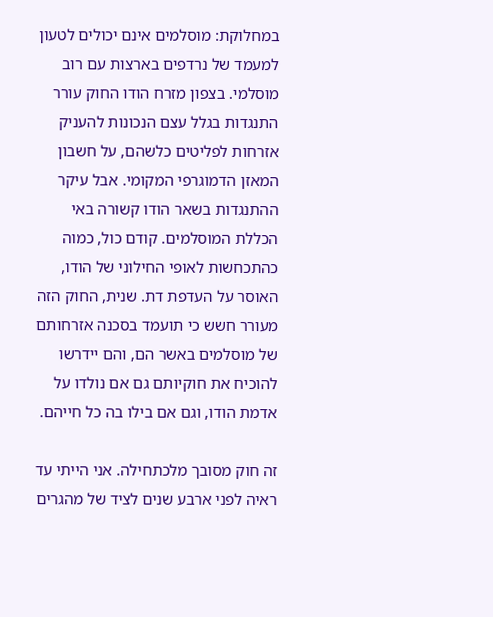במחלוקת: מוסלמים אינם יכולים לטעון למעמד של נרדפים בארצות עם רוב מוסלמי. בצפון מזרח הודו החוק עורר התנגדות בגלל עצם הנכונות להעניק אזרחות לפליטים כלשהם, על חשבון המאזן הדמוגרפי המקומי. אבל עיקר ההתנגדות בשאר הודו קשורה באי הכללת המוסלמים. קודם כול, כמוה כהתכחשות לאופי החילוני של הודו, האוסר על העדפת דת. שנית, החוק הזה מעורר חשש כי תועמד בסכנה אזרחותם של מוסלמים באשר הם, והם יידרשו להוכיח את חוקיותם גם אם נולדו על אדמת הודו, וגם אם בילו בה כל חייהם.

זה חוק מסובך מלכתחילה. אני הייתי עד ראיה לפני ארבע שנים לציד של מהגרים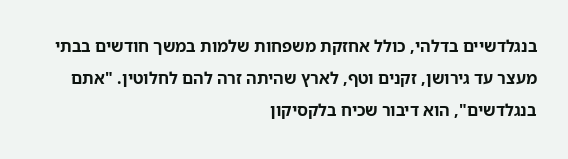בנגלדשיים בדלהי, כולל אחזקת משפחות שלמות במשך חודשים בבתי מעצר עד גירושן, זקנים וטף, לארץ שהיתה זרה להם לחלוטין. "אתם בנגלדשים", הוא דיבור שכיח בלקסיקון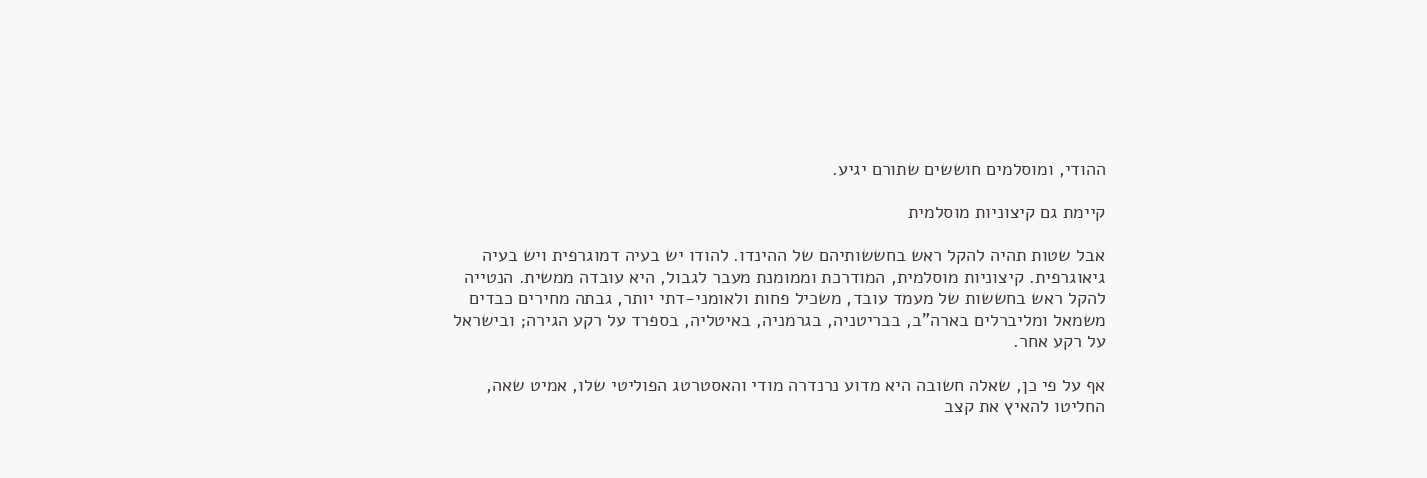ההודי, ומוסלמים חוששים שתורם יגיע.

קיימת גם קיצוניות מוסלמית

אבל שטות תהיה להקל ראש בחששותיהם של ההינדו. להודו יש בעיה דמוגרפית ויש בעיה גיאוגרפית. קיצוניות מוסלמית, המודרכת וממומנת מעבר לגבול, היא עובדה ממשית. הנטייה להקל ראש בחששות של מעמד עובד, משכיל פחות ולאומני-דתי יותר, גבתה מחירים כבדים משמאל ומליברלים בארה"ב, בבריטניה, בגרמניה, באיטליה, בספרד על רקע הגירה; ובישראל על רקע אחר.

אף על פי כן, שאלה חשובה היא מדוע נרנדרה מודי והאסטרטג הפוליטי שלו, אמיט שאה, החליטו להאיץ את קצב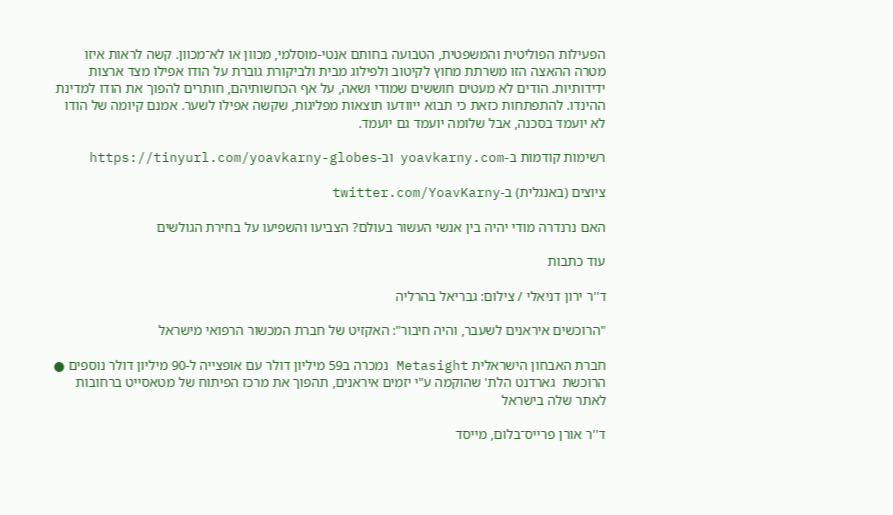הפעילות הפוליטית והמשפטית, הטבועה בחותם אנטי-מוסלמי, מכוון או לא־מכוון. קשה לראות איזו מטרה ההאצה הזו משרתת מחוץ לקיטוב ולפילוג מבית ולביקורת גוברת על הודו אפילו מצד ארצות ידידותיות. הודים לא מעטים חוששים שמודי ושאה, על אף הכחשותיהם, חותרים להפוך את הודו למדינת ההינדו. להתפתחות כזאת כי תבוא ייוודעו תוצאות מפליגות, שקשה אפילו לשער. אמנם קיומה של הודו לא יועמד בסכנה, אבל שלומה יועמד גם יועמד.

רשימות קודמות ב-yoavkarny.com וב-https://tinyurl.com/yoavkarny-globes

ציוצים (באנגלית) ב-twitter.com/YoavKarny

האם נרנדרה מודי יהיה בין אנשי העשור בעולם? הצביעו והשפיעו על בחירת הגולשים

עוד כתבות

ד''ר ירון דניאלי / צילום: גבריאל בהרליה

"הרוכשים איראנים לשעבר, והיה חיבור": האקזיט של חברת המכשור הרפואי מישראל

חברת האבחון הישראלית Metasight נמכרה ב59 מיליון דולר עם אופצייה ל-90 מיליון דולר נוספים ● הרוכשת  גארדנט הלת' שהוקמה ע"י יזמים איראנים, תהפוך את מרכז הפיתוח של מטאסייט ברחובות לאתר שלה בישראל

ד''ר אורן פרייס־בלום, מייסד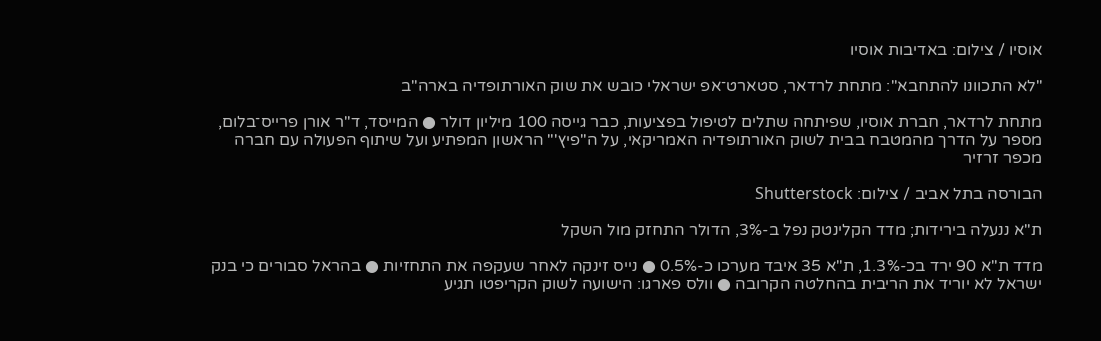אוסיו / צילום: באדיבות אוסיו

"לא התכוונו להתחבא": מתחת לרדאר, סטארט־אפ ישראלי כובש את שוק האורתופדיה בארה"ב

מתחת לרדאר, חברת אוסיו, שפיתחה שתלים לטיפול בפציעות, כבר גייסה 100 מיליון דולר ● המייסד, ד"ר אורן פרייס־בלום, מספר על הדרך מהמטבח בבית לשוק האורתופדיה האמריקאי, על ה"פיץ'" הראשון המפתיע ועל שיתוף הפעולה עם חברה מכפר זרזיר

הבורסה בתל אביב / צילום: Shutterstock

ת"א ננעלה בירידות; מדד הקלינטק נפל ב-3%, הדולר התחזק מול השקל

מדד ת"א 90 ירד בכ-1.3%, ת"א 35 איבד מערכו כ-0.5% ● נייס זינקה לאחר שעקפה את התחזיות ● בהראל סבורים כי בנק ישראל לא יוריד את הריבית בהחלטה הקרובה ● וולס פארגו: הישועה לשוק הקריפטו תגיע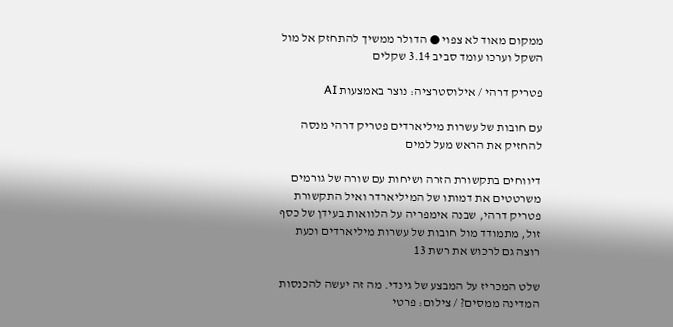ממקום מאוד לא צפוי ● הדולר ממשיך להתחזק אל מול השקל וערכו עומד סביב 3.14 שקלים

פטריק דרהי / אילוסטרציה: נוצר באמצעות AI

עם חובות של עשרות מיליארדים פטריק דרהי מנסה להחזיק את הראש מעל למים

דיווחים בתקשורת הזרה ושיחות עם שורה של גורמים משרטטים את דמותו של המיליארדר ואיל התקשורת פטריק דרהי, שבנה אימפריה על הלוואות בעידן של כסף זול, מתמודד מול חובות של עשרות מיליארדים וכעת רוצה גם לרכוש את רשת 13

שלט המכריז על המבצע של גינדי. מה זה יעשה להכנסות המדינה ממסים? / צילום: פרטי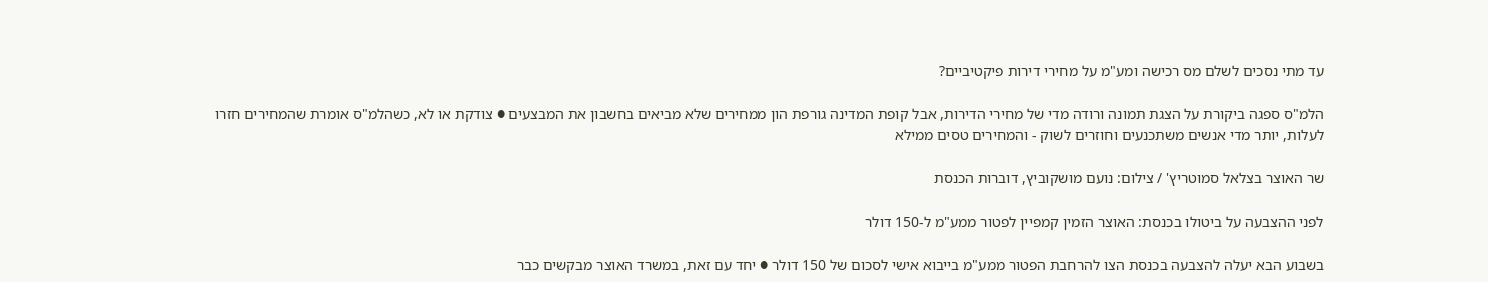עד מתי נסכים לשלם מס רכישה ומע"מ על מחירי דירות פיקטיביים?

הלמ"ס ספגה ביקורת על הצגת תמונה ורודה מדי של מחירי הדירות, אבל קופת המדינה גורפת הון ממחירים שלא מביאים בחשבון את המבצעים ● צודקת או לא, כשהלמ"ס אומרת שהמחירים חזרו לעלות, יותר מדי אנשים משתכנעים וחוזרים לשוק - והמחירים טסים ממילא

שר האוצר בצלאל סמוטריץ' / צילום: נועם מושקוביץ, דוברות הכנסת

לפני ההצבעה על ביטולו בכנסת: האוצר הזמין קמפיין לפטור ממע"מ ל-150 דולר

בשבוע הבא יעלה להצבעה בכנסת הצו להרחבת הפטור ממע"מ בייבוא אישי לסכום של 150 דולר ● יחד עם זאת, במשרד האוצר מבקשים כבר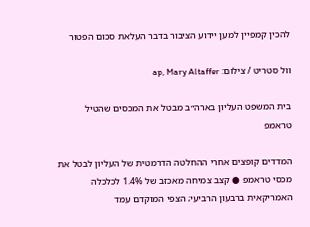להכין קמפיין למען יידוע הציבור בדבר העלאת סכום הפטור

וול סטריט / צילום: ap, Mary Altaffer

בית המשפט העליון בארה״ב מבטל את המכסים שהטיל טראמפ

המדדים קופצים אחרי ההחלטה הדרמטית של העליון לבטל את מכסי טראמפ ● קצב צמיחה מאכזב של 1.4% לכלכלה האמריקאית ברבעון הרביעי; הצפי המוקדם עמד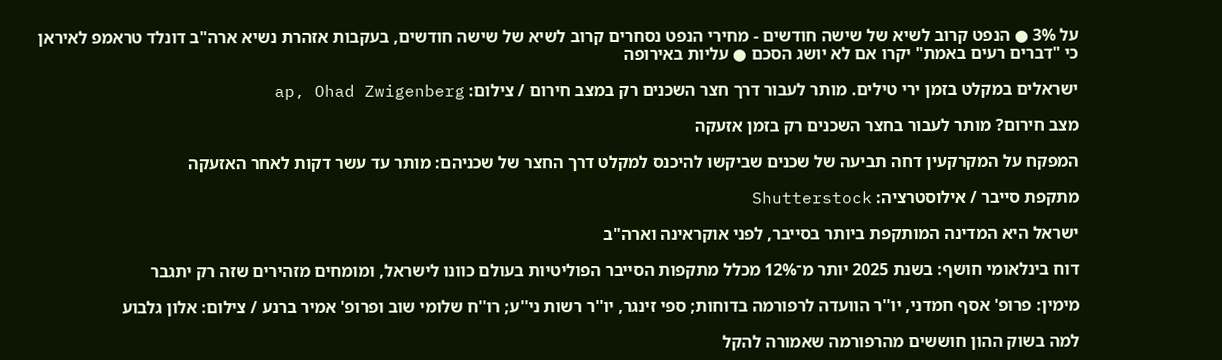על 3% ● הנפט קרוב לשיא של שישה חודשים - מחירי הנפט נסחרים קרוב לשיא של שישה חודשים, בעקבות אזהרת נשיא ארה"ב דונלד טראמפ לאיראן כי "דברים רעים באמת" יקרו אם לא יושג הסכם ● עליות באירופה

ישראלים במקלט בזמן ירי טילים. מותר לעבור דרך חצר השכנים רק במצב חירום / צילום: ap, Ohad Zwigenberg

מצב חירום? מותר לעבור בחצר השכנים רק בזמן אזעקה

המפקח על המקרקעין דחה תביעה של שכנים שביקשו להיכנס למקלט דרך החצר של שכניהם: מותר עד עשר דקות לאחר האזעקה

מתקפת סייבר / אילוסטרציה: Shutterstock

ישראל היא המדינה המותקפת ביותר בסייבר, לפני אוקראינה וארה"ב

דוח בינלאומי חושף: בשנת 2025 יותר מ־12% מכלל מתקפות הסייבר הפוליטיות בעולם כוונו לישראל, ומומחים מזהירים שזה רק יתגבר

מימין: פרופ' אסף חמדני, יו''ר הוועדה לרפורמה בדוחות; ספי זינגר, יו''ר רשות ני''ע; רו''ח שלומי שוב ופרופ' אמיר ברנע / צילום: אלון גלבוע

למה בשוק ההון חוששים מהרפורמה שאמורה להקל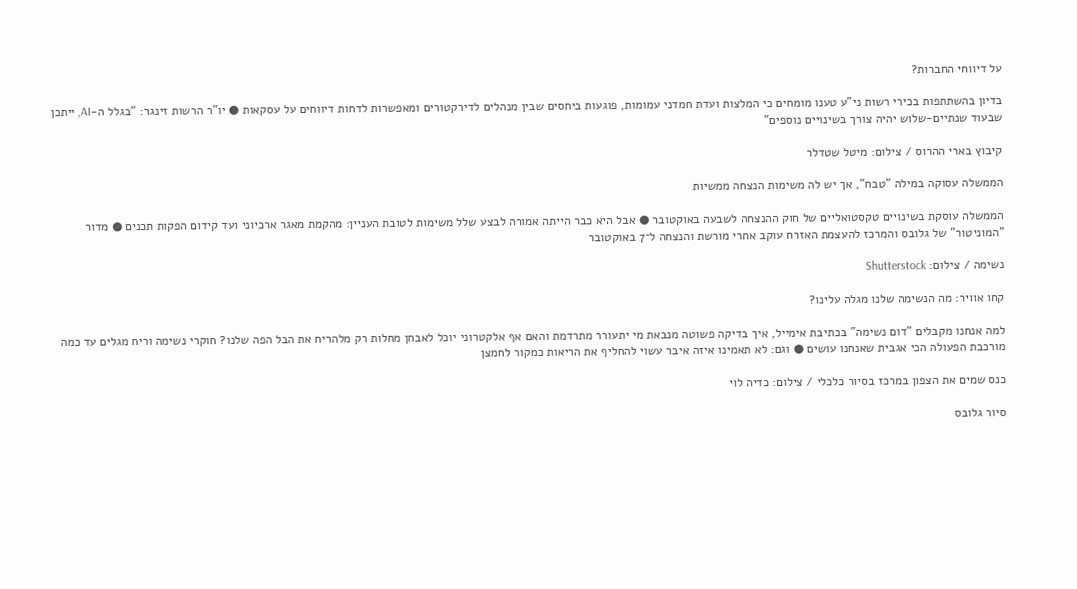על דיווחי החברות?

בדיון בהשתתפות בכירי רשות ני"ע טענו מומחים כי המלצות ועדת חמדני עמומות, פוגעות ביחסים שבין מנהלים לדירקטורים ומאפשרות לדחות דיווחים על עסקאות ● יו"ר הרשות זינגר: "בגלל ה-AI, ייתכן שבעוד שנתיים-שלוש יהיה צורך בשינויים נוספים"

קיבוץ בארי ההרוס / צילום: מיטל שטדלר

הממשלה עסוקה במילה "טבח", אך יש לה משימות הנצחה ממשיות

הממשלה עוסקת בשינויים טקסטואליים של חוק ההנצחה לשבעה באוקטובר ● אבל היא כבר הייתה אמורה לבצע שלל משימות לטובת העניין: מהקמת מאגר ארכיוני ועד קידום הפקות תכנים ● מדור "המוניטור" של גלובס והמרכז להעצמת האזרח עוקב אחרי מורשת והנצחה ל־7 באוקטובר

נשימה / צילום: Shutterstock

קחו אוויר: מה הנשימה שלנו מגלה עלינו?

למה אנחנו מקבלים "דום נשימה" בכתיבת אימייל, איך בדיקה פשוטה מנבאת מי יתעורר מתרדמת והאם אף אלקטרוני יוכל לאבחן מחלות רק מלהריח את הבל הפה שלנו? חוקרי נשימה וריח מגלים עד כמה מורכבת הפעולה הכי אגבית שאנחנו עושים ● וגם: לא תאמינו איזה איבר עשוי להחליף את הריאות כמקור לחמצן

כנס שמים את הצפון במרכז בסיור כלכלי / צילום: כדיה לוי

סיור גלובס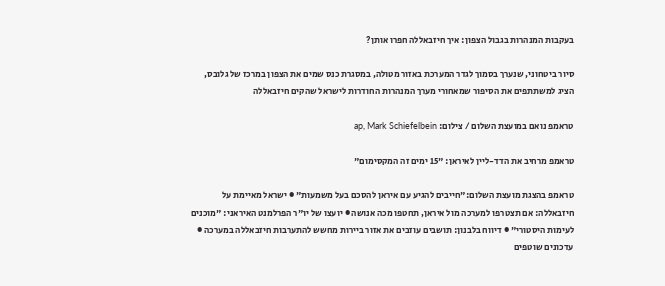בעקבות המנהרות בגבול הצפון: איך חיזבאללה חפרו אותן?

סיור ביטחוני, שנערך בסמוך לגדר המערכת באזור מטולה, במסגרת כנס שמים את הצפון במרכז של גלובס, הציג למשתתפים את הסיפור שמאחורי מערך המנהרות החודרות לישראל שהקים חיזבאללה

טראמפ נואם במועצת השלום / צילום: ap, Mark Schiefelbein

טראמפ מרחיב את הדד-ליין לאיראן: "15 ימים זה המקסימום"

טראמפ בהצגת מועצת השלום:"חייבים להגיע עם איראן להסכם בעל משמעות" ● ישראל מאיימת על חיזבאללה: אם תצטרפו למערכה מול איראן, תחטפו מכה אנושה ● יועצו של יו"ר הפרלמנט האיראני: "מוכנים לעימות היסטורי" ● דיווח בלבנון: תושבים עוזבים את אזור ביירות מחשש להתערבות חיזבאללה במערכה ● עדכונים שוטפים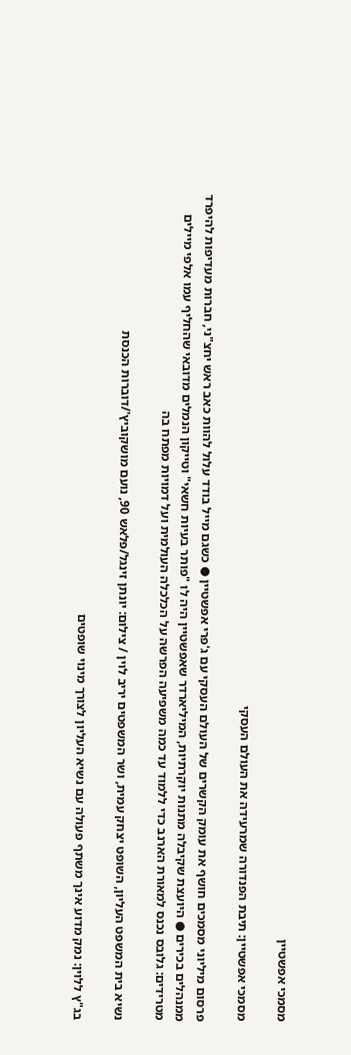מסמכי אפשטיין

מסמכי אפשטיין: תיבת הפנדורה שמרעידה את העולם העסקי

פרסום מיליוני מסמכים חושף את עומק הקשרים של העולם העסקי עם ג'פרי אפשטיין ● כשגם מייל בודד עלול להוות כאב ראש יחצ"ני, חברות מעדיפות להיפרד ממנהלים בכירים ● היועצת שקיבלה מתנות יוקרתיות, המיליארדר שאפשטיין היה לו "פותר בעיות חשאי" וטייקון הנמלים מדובאי שהחליף עמו אלפי מיילים מטרידים: גלובס נכנס למאורת הארנב כדי ללמוד עד כמה משפיעה הפרשה על הכלכלה העולמית ועל דמויות מפתח בה

נשיא בית המשפט העליון, השופט יצחק עמית, ושר המשפטים יריב לוין / צילום: יונתן זינגל/פלאש 90, נועם מושקוביץ'/דוברות הכנסת

בג"ץ ללוין: נמק מדוע אינך משתף פעולה עם נשיא העליון לצורך מינוי שופטים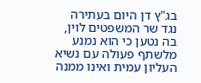בג"ץ דן היום בעתירה נגד שר המשפטים לוין, בה נטען כי הוא נמנע מלשתף פעולה עם נשיא העליון עמית ואינו ממנה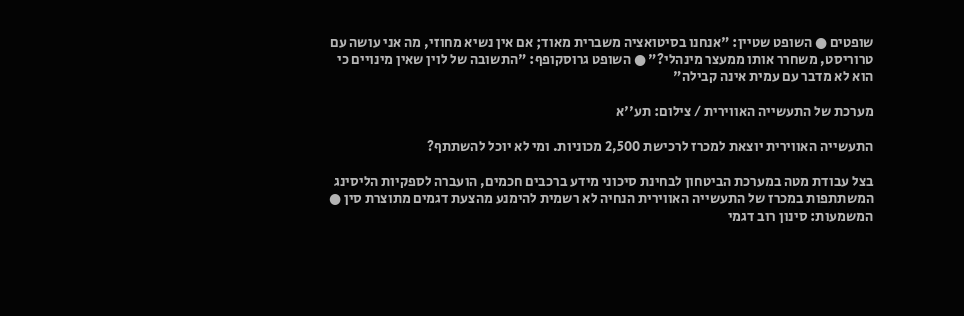שופטים ● השופט שטיין: "אנחנו בסיטואציה משברית מאוד; אם אין נשיא מחוזי, מה אני עושה עם טרוריסט, משחרר אותו ממעצר מינהלי?" ● השופט גרוסקופף: "התשובה של לוין שאין מינויים כי הוא לא מדבר עם עמית אינה קבילה"

מערכת של התעשייה האווירית / צילום: תע''א

התעשייה האווירית יוצאת למכרז לרכישת 2,500 מכוניות. ומי לא יוכל להשתתף?

בצל עבודת מטה במערכת הביטחון לבחינת סיכוני מידע ברכבים חכמים, הועברה לספקיות הליסינג המשתתפות במכרז של התעשייה האווירית הנחיה לא רשמית להימנע מהצעת דגמים מתוצרת סין ● המשמעות: סינון רוב דגמי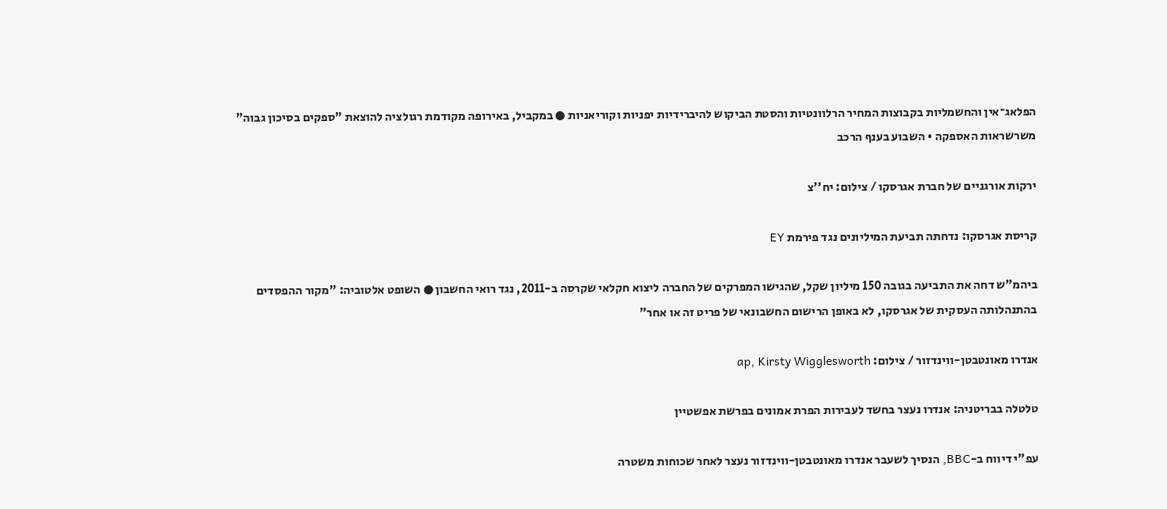הפלאג־אין והחשמליות בקבוצות המחיר הרלוונטיות והסטת הביקוש להיברידיות יפניות וקוריאניות ● במקביל, באירופה מקודמת רגולציה להוצאת "ספקים בסיכון גבוה" משרשראות האספקה • השבוע בענף הרכב

ירקות אורגניים של חברת אגרסקו / צילום: יח''צ

קריסת אגרסקו: נדחתה תביעת המיליונים נגד פירמת EY

ביהמ"ש דחה את התביעה בגובה 150 מיליון שקל, שהגישו המפרקים של החברה ליצוא חקלאי שקרסה ב-2011, נגד רואי החשבון ● השופט אלטוביה: "מקור ההפסדים בהתנהלותה העסקית של אגרסקו, לא באופן הרישום החשבונאי של פריט זה או אחר"

אנדרו מאונטבטן-ווינדזור / צילום: ap, Kirsty Wigglesworth

טלטלה בבריטניה: אנדרו נעצר בחשד לעבירות הפרת אמונים בפרשת אפשטיין

עפ"י דיווח ב-BBC, הנסיך לשעבר אנדרו מאונטבטן-ווינדזור נעצר לאחר שכוחות משטרה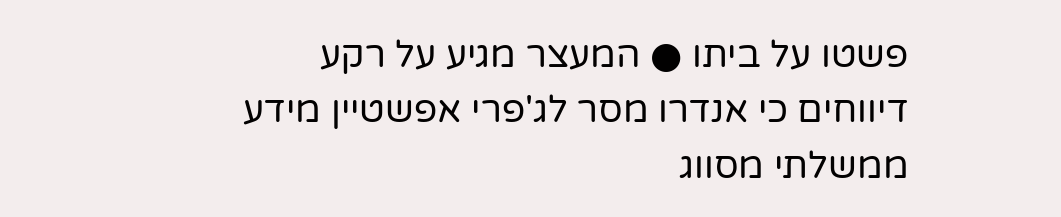פשטו על ביתו ● המעצר מגיע על רקע דיווחים כי אנדרו מסר לג'פרי אפשטיין מידע ממשלתי מסווג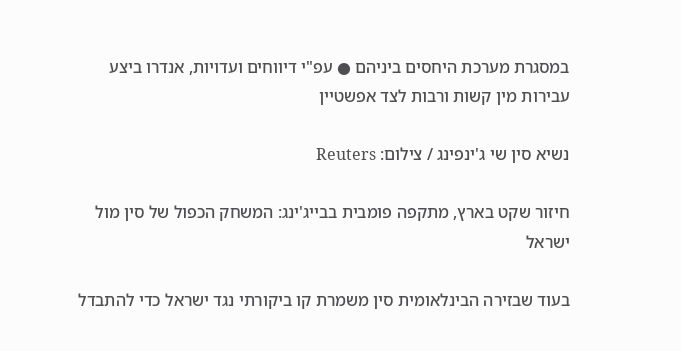במסגרת מערכת היחסים ביניהם ● עפ"י דיווחים ועדויות, אנדרו ביצע עבירות מין קשות ורבות לצד אפשטיין

נשיא סין שי ג'ינפינג / צילום: Reuters

חיזור שקט בארץ, מתקפה פומבית בבייג'ינג: המשחק הכפול של סין מול ישראל

בעוד שבזירה הבינלאומית סין משמרת קו ביקורתי נגד ישראל כדי להתבדל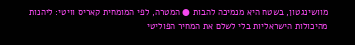מוושינגטון, בשטח היא מנמיכה להבות ● המטרה, לפי המומחית קאריס וויטי: ליהנות מהיכולות הישראליות בלי לשלם את המחיר הפוליטי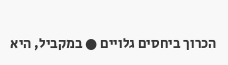הכרוך ביחסים גלויים ● במקביל, היא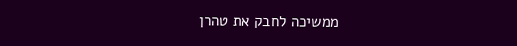ממשיכה לחבק את טהרן